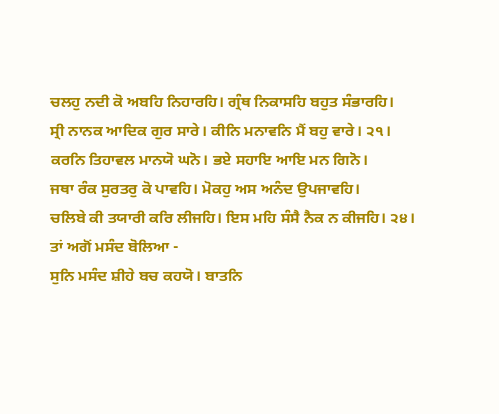ਚਲਹੁ ਨਦੀ ਕੋ ਅਬਹਿ ਨਿਹਾਰਹਿ। ਗ੍ਰੰਥ ਨਿਕਾਸਹਿ ਬਹੁਤ ਸੰਭਾਰਹਿ।
ਸ੍ਰੀ ਨਾਨਕ ਆਦਿਕ ਗੁਰ ਸਾਰੇ। ਕੀਨਿ ਮਨਾਵਨਿ ਮੈਂ ਬਹੁ ਵਾਰੇ। ੨੧।
ਕਰਨਿ ਤਿਹਾਵਲ ਮਾਨਯੋ ਘਨੋ। ਭਏ ਸਹਾਇ ਆਇ ਮਨ ਗਿਨੋ।
ਜਥਾ ਰੰਕ ਸੁਰਤਰੁ ਕੋ ਪਾਵਹਿ। ਮੋਕਹੁ ਅਸ ਅਨੰਦ ਉਪਜਾਵਹਿ।
ਚਲਿਬੇ ਕੀ ਤਯਾਰੀ ਕਰਿ ਲੀਜਹਿ। ਇਸ ਮਹਿ ਸੰਸੈ ਨੈਕ ਨ ਕੀਜਹਿ। ੨੪।
ਤਾਂ ਅਗੋਂ ਮਸੰਦ ਬੋਲਿਆ -
ਸੁਨਿ ਮਸੰਦ ਸ਼ੀਹੇ ਬਚ ਕਹਯੋ। ਬਾਤਨਿ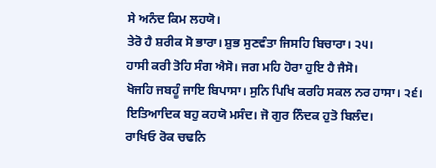ਸੇ ਅਨੰਦ ਕਿਮ ਲਹਯੋ।
ਤੇਰੋ ਹੈ ਸ਼ਰੀਕ ਸੋ ਭਾਰਾ। ਸ਼ੁਭ ਸੁਣਵੰਤਾ ਜਿਸਹਿ ਬਿਚਾਰਾ। ੨੫।
ਹਾਸੀ ਕਰੀ ਤੋਹਿ ਸੰਗ ਐਸੋ। ਜਗ ਮਹਿ ਹੋਰਾ ਹੁਇ ਹੈ ਜੈਸੋ।
ਖੋਜਹਿ ਜਬਹੂੰ ਜਾਇ ਬਿਪਾਸਾ। ਸੁਨਿ ਪਿਖਿ ਕਰਹਿ ਸਕਲ ਨਰ ਹਾਸਾ। ੨੬।
ਇਤਿਆਦਿਕ ਬਹੁ ਕਹਯੋ ਮਸੰਦ। ਜੋ ਗੁਰ ਨਿੰਦਕ ਹੁਤੋ ਬਿਲੰਦ।
ਰਾਖਿਓ ਰੋਕ ਚਢਨਿ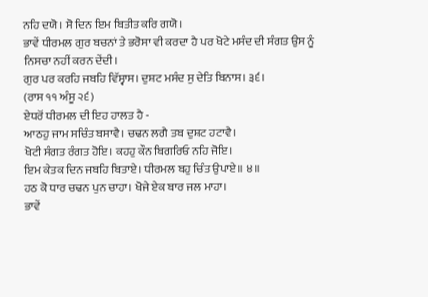ਨਹਿ ਦਯੋ। ਸੋ ਦਿਨ ਇਮ ਬਿਤੀਤ ਕਰਿ ਗਯੋ।
ਭਾਵੇਂ ਧੀਰਮਲ ਗੁਰ ਬਚਨਾਂ ਤੇ ਭਰੋਸਾ ਵੀ ਕਰਦਾ ਹੈ ਪਰ ਖੋਟੇ ਮਸੰਦ ਦੀ ਸੰਗਤ ਉਸ ਨੂੰ ਨਿਸਚਾ ਨਹੀਂ ਕਰਨ ਦੇਂਦੀ।
ਗੁਰ ਪਰ ਕਰਹਿ ਜਬਹਿ ਵਿੱਸ੍ਵਾਸ। ਦੁਸ਼ਟ ਮਸੰਦ ਸੁ ਦੇਤਿ ਬਿਨਾਸ। ੩੬।
(ਰਾਸ ੧੧ ਅੰਸੂ ੨੬)
ਏਧਰੋਂ ਧੀਰਮਲ ਦੀ ਇਹ ਹਾਲਤ ਹੈ -
ਆਠਹੁ ਜਾਮ ਸਚਿੰਤ ਬਸਾਵੈ। ਚਢਨ ਲਗੈ ਤਬ ਦੁਸ਼ਟ ਹਟਾਵੈ।
ਖੋਟੀ ਸੰਗਤ ਰੰਗਤ ਹੋਇ। ਕਹਹੁ ਕੌਨ ਬਿਗਰਿਓ ਨਹਿ ਜੋਇ।
ਇਮ ਕੇਤਕ ਦਿਨ ਜਬਹਿ ਬਿਤਾਏ। ਧੀਰਮਲ ਬਹੁ ਚਿੰਤ ਉਪਾਏ॥ ੪॥
ਹਠ ਕੋ ਧਾਰ ਚਢਨ ਪੁਨ ਚਾਹਾ। ਖੋਜੇ ਏਕ ਬਾਰ ਜਲ ਮਾਹਾ।
ਭਾਵੇਂ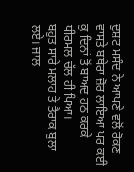ਦੁਸ਼ਟ ਮਸੰਦ ਨੇ ਆਪਣੇ ਵਲੋਂ ਰੋਕਣ ਵਾਸਤੇ ਬਥੇਰਾ ਜ਼ੋਰ ਲਾਇਆ ਪਰ ਕਈ ਕੁ ਦਿਨਾਂ ਤੋਂ ਬਾਅਦ ਹਠ ਕਰਕੇ ਧੀਰਮਲ ਚੱਲ ਹੀ ਪਿਆ।
ਬਹੁਤ ਸਾਰੇ ਮਲਾਹ ਤੇ ਤੈਰਾਕ ਬੁਲਾ ਲਏ। ਜਾਲ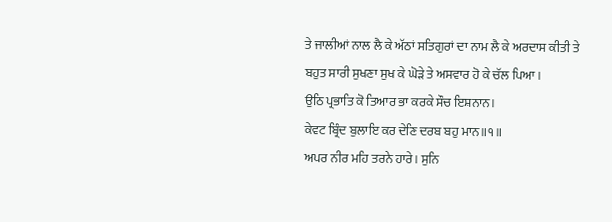ਤੇ ਜਾਲੀਆਂ ਨਾਲ ਲੈ ਕੇ ਅੱਠਾਂ ਸਤਿਗੁਰਾਂ ਦਾ ਨਾਮ ਲੈ ਕੇ ਅਰਦਾਸ ਕੀਤੀ ਤੇ ਬਹੁਤ ਸਾਰੀ ਸੁਖਣਾ ਸੁਖ ਕੇ ਘੋੜੇ ਤੇ ਅਸਵਾਰ ਹੋ ਕੇ ਚੱਲ ਪਿਆ।
ਉਠਿ ਪ੍ਰਭਾਤਿ ਕੋ ਤਿਆਰ ਭਾ ਕਰਕੇ ਸੌਚ ਇਸ਼ਨਾਨ।
ਕੇਵਟ ਬ੍ਰਿੰਦ ਬੁਲਾਇ ਕਰ ਦੇਣਿ ਦਰਬ ਬਹੁ ਮਾਨ॥੧॥
ਅਪਰ ਨੀਰ ਮਹਿ ਤਰਨੇ ਹਾਰੇ। ਸੁਨਿ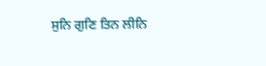ਸੁਨਿ ਗੁਣਿ ਤਿਨ ਲੀਨਿ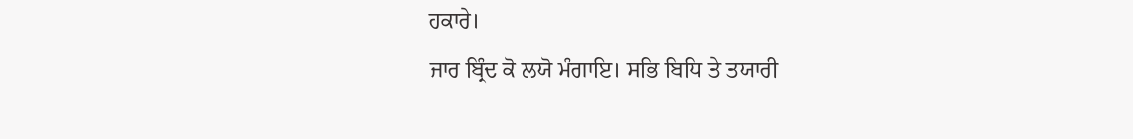ਹਕਾਰੇ।
ਜਾਰ ਬ੍ਰਿੰਦ ਕੋ ਲਯੋ ਮੰਗਾਇ। ਸਭਿ ਬਿਧਿ ਤੇ ਤਯਾਰੀ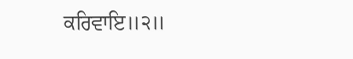ਕਰਿਵਾਇ॥੨॥